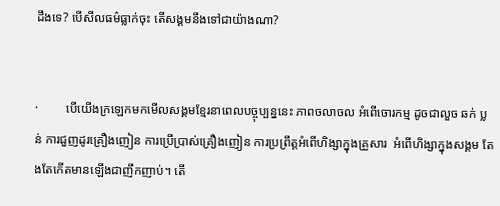ដឹងទេ? បើសីលធម៌ធ្លាក់ចុះ តើសង្គមនឹងទៅជាយ៉ាងណា?


·         បើយើងក្រឡេកមកមើលសង្គមខ្មែរនាពេលបច្ចុប្បន្ននេះ ភាពចលាចល អំពើចោរកម្ម ដូចជាលួច ឆក់ ប្លន់ ការជួញដូរគ្រឿងញៀន ការប្រើប្រាស់គ្រឿងញៀន ការប្រព្រឹត្តអំពើហិង្សាក្នុងគ្រួសារ  អំពើហិង្សាក្នុងសង្គម តែងតែកើតមានឡើងជាញឹកញាប់។ តើ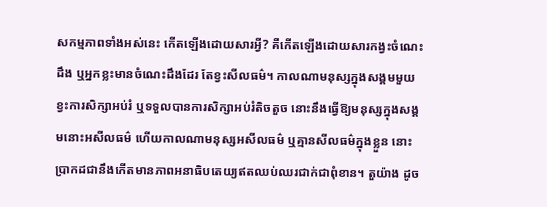សកម្មភាពទាំងអស់នេះ កើតឡើងដោយសារអ្វី? គឺកើតឡើងដោយសារកង្វះចំណេះដឹង ឬអ្នកខ្លះមានចំណេះដឹងដែរ តែខ្វះសីលធម៌។ កាលណាមនុស្សក្នុងសង្គមមួយខ្វះការសិក្សាអប់រំ ឬទទួលបានការសិក្សាអប់រំតិចតួច នោះនឹងធ្វើឱ្យមនុស្សក្នុងសង្គមនោះអសីលធម៌ ហើយកាលណាមនុស្សអសីលធម៌ ឬគ្មានសីលធម៌ក្នុងខ្លួន នោះប្រាកដជានឹងកើតមានភាពអនាធិបតេយ្យឥតឈប់ឈរជាក់ជាពុំខាន។ តួយ៉ាង ដូច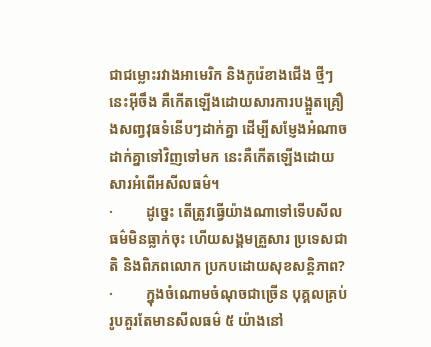ជាជម្លោះរវាងអាមេរិក និងកូរ៉េខាងជើង ថ្មីៗនេះអ៊ីចឹង គឺកើតឡើងដោយសារការបង្អួតគ្រឿងសពា្វវុធទំនើបៗដាក់គ្នា ដើម្បីសម្ញែងអំណាចដាក់គ្នាទៅវិញទៅមក នេះគឺកើតឡើងដោយសារអំពើអសីលធម៌។
·         ដូច្នេះ តើត្រូវធ្វើយ៉ាងណាទៅទើបសីលធម៌មិនធ្លាក់ចុះ ហើយសង្គមគ្រួសារ ប្រទេសជាតិ និងពិភពលោក ប្រកបដោយសុខសន្តិភាព?
·         ក្នុងចំណោមចំណុចជាច្រើន បុគ្គលគ្រប់រូបគួរតែមានសីលធម៌ ៥ យ៉ាងនៅ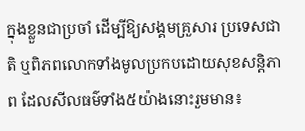ក្នុងខ្លួនជាប្រចាំ ដើម្បីឱ្យសង្គមគ្រួសារ ប្រទេសជាតិ ឬពិភពលោកទាំងមូលប្រកបដោយសុខសន្តិភាព ដែលសីលធម៌ទាំង៥យ៉ាងនោះរួមមាន៖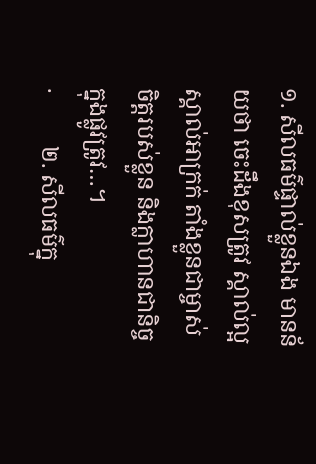១. សីលធម៌ផ្ទាល់ខ្លួនឯង មានន័យថា ចេះដឹងខុសត្រូវ ស្គាល់ល្អស្គាល់អាក្រក់ តាំងខ្លួនជាម្ចាស់ចិត្តរបស់ខ្លួន និងក្លាហានជានិច្ចក្នុងផ្លូវត្រូវ…។
·         ២. សីលធម៌ក្នុ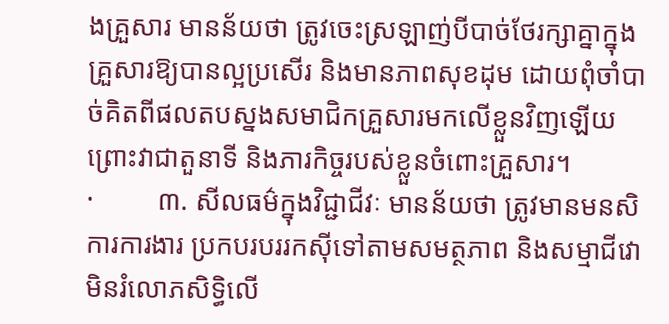ងគ្រួសារ មានន័យថា ត្រូវចេះស្រឡាញ់បីបាច់ថែរក្សាគ្នាក្នុងគ្រួសារឱ្យបានល្អប្រសើរ និងមានភាពសុខដុម ដោយពុំចាំបាច់គិតពីផលតបស្នងសមាជិកគ្រួសារមកលើខ្លួនវិញឡើយ ព្រោះវាជាតួនាទី និងភារកិច្ចរបស់ខ្លួនចំពោះគ្រួសារ។
·         ៣. សីលធម៌ក្នុងវិជ្ជាជីវៈ មានន័យថា ត្រូវមានមនសិការការងារ ប្រកបរបររកស៊ីទៅតាមសមត្ថភាព និងសម្មាជីវោ មិនរំលោភសិទ្ធិលើ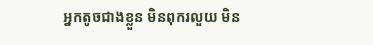អ្នកតូចជាងខ្លួន មិនពុករលួយ មិន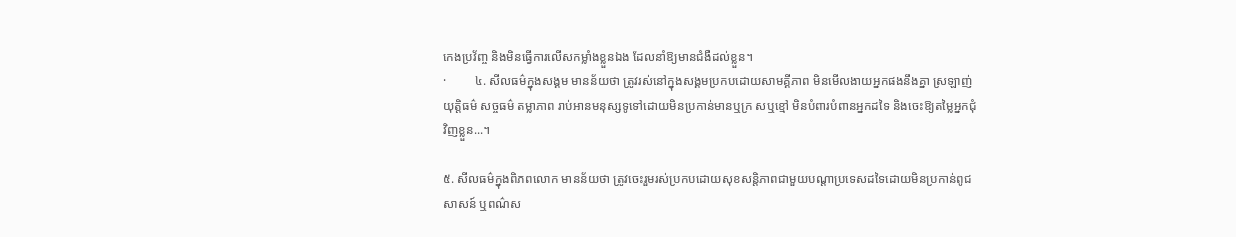កេងប្រវ័ញ្ច និងមិនធ្វើការលើសកម្លាំងខ្លួនឯង ដែលនាំឱ្យមានជំងឺដល់ខ្លួន។
·         ៤. សីលធម៌ក្នុងសង្គម មានន័យថា ត្រូវរស់នៅក្នុងសង្គមប្រកបដោយសាមគ្គីភាព មិនមើលងាយអ្នកផងនឹងគ្នា ស្រឡាញ់យុត្តិធម៌ សច្ចធម៌ តម្លាភាព រាប់អានមនុស្សទូទៅដោយមិនប្រកាន់មានឬក្រ សឬខ្មៅ មិនបំពារបំពានអ្នកដទៃ និងចេះឱ្យតម្លៃអ្នកជុំវិញខ្លួន...។

៥. សីលធម៌ក្នុងពិភពលោក មានន័យថា ត្រូវចេះរួមរស់ប្រកបដោយសុខសន្តិភាពជាមួយបណ្ដាប្រទេសដទៃដោយមិនប្រកាន់ពូជសាសន៍ ឬពណ៌ស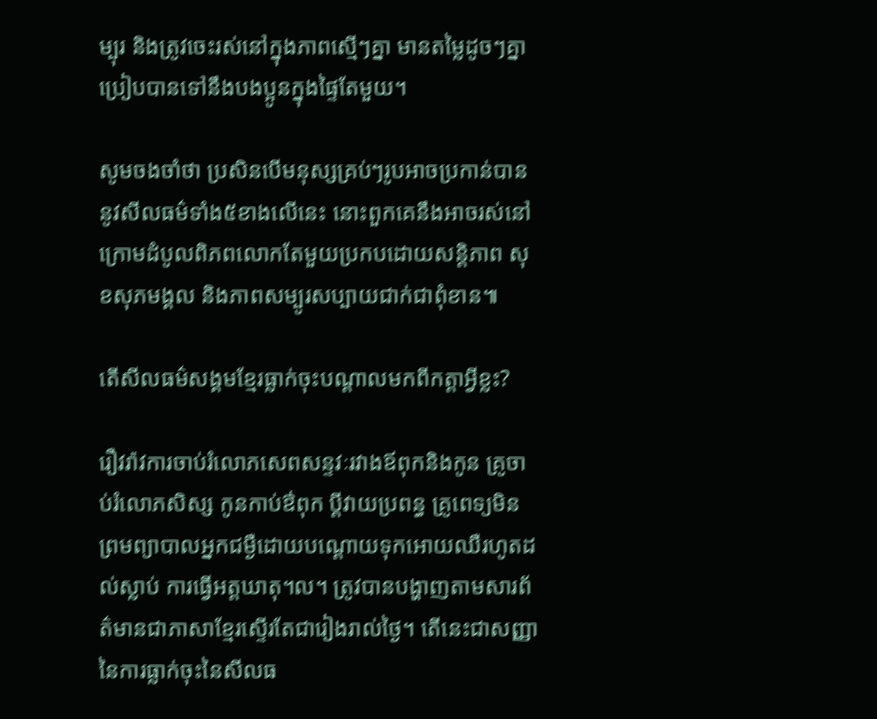ម្បុរ និងត្រូវចេះរស់នៅក្នុងភាពស្មើៗគ្នា មានតម្លៃដូចៗគ្នាប្រៀបបានទៅនឹងបងប្អូនក្នុងផ្ទៃតែមួយ។

សូមចងចាំថា ប្រសិនបើមនុស្សគ្រប់ៗរូបអាចប្រកាន់បាននូវសីលធម៌ទាំង៥ខាងលើនេះ នោះពួកគេនឹងអាចរស់នៅក្រោមដំបូលពិភពលោកតែមួយប្រកបដោយសន្តិភាព សុខសុភមង្គល និងភាពសម្បូរសប្បាយជាក់ជាពុំខាន៕

តើសីលធម៌សង្គមខែ្មរធ្លាក់ចុះបណ្តាលមកពីកត្តាអ្វីខ្លះ?

រឿវរ៉ាវការចាប់រំលោភសេពសន្ទវៈរវាងឪពុកនិងកូន គ្រូចាប់រំលោភសិស្ស កូនកាប់ឳពុក ប្តីវាយប្រពន្ធ គ្រូពេទ្យមិនព្រមព្យាបាលអ្នកជម្ងឺដោយបណ្តោយទុកអោយឈឺរហូតដល់ស្លាប់ ការធ្វើអត្តឃាតុ។ល។ ត្រូវបានបង្ហាញតាមសារព័ត៌មានជាភាសាខ្មែរស្ទើរតែជារៀងរាល់ថ្ងៃ។ តើនេះជាសញ្ញានៃការធ្លាក់ចុះនៃសីលធ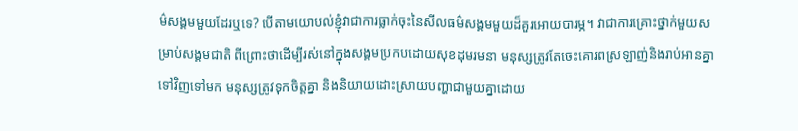ម៌សង្គមមួយដែរឬទេ? បើតាមយោបល់ខ្ញុំវាជាការធ្លាក់ចុះនៃសីលធម៌សង្គមមួយដ៏គួរអោយបារម្ភ។ វាជាការគ្រោះថ្នាក់មួយសម្រាប់សង្គមជាតិ ពីព្រោះថាដើម្បីរស់នៅក្នុងសង្គមប្រកបដោយសុខដុមរមនា មនុស្សត្រូវតែចេះគោរពស្រឡាញ់និងរាប់អានគ្នាទៅវិញទៅមក មនុស្សត្រូវទុកចិត្តគ្នា និងនិយាយដោះស្រាយបញ្ហាជាមួយគ្នាដោយ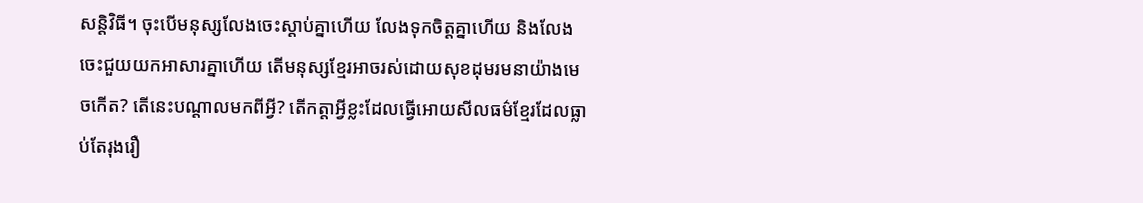សន្តិវិធី។ ចុះបើមនុស្សលែងចេះស្តាប់គ្នាហើយ លែងទុកចិត្តគ្នាហើយ និងលែងចេះជួយយកអាសារគ្នាហើយ តើមនុស្សខ្មែរអាចរស់ដោយសុខដុមរមនាយ៉ាងមេចកើត? តើនេះបណ្តាលមកពីអ្វី? តើកត្តាអ្វីខ្លះដែលធ្វើអោយសីលធម៌ខ្មែរដែលធ្លាប់តែរុងរឿ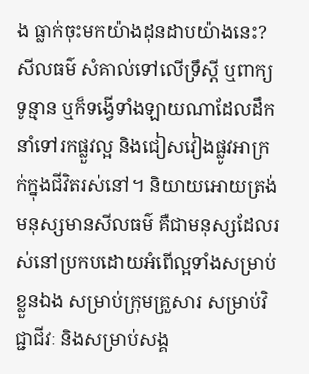ង ធ្លាក់ចុះមកយ៉ាងដុនដាបយ៉ាងនេះ?
សីលធម៌ សំគាល់ទៅលើទ្រឹស្តី ឬពាក្យទូន្មាន ឬក៏ទង្វើទាំងឡាយណាដែលដឹកនាំទៅរកផ្លួវល្អ និងជៀសវៀងផ្លូវអាក្រក់ក្នុងជីវិតរស់នៅ។ និយាយអោយត្រង់ មនុស្សមានសីលធម៌ គឺជាមនុស្សដែលរស់នៅប្រកបដោយអំពើល្អទាំងសម្រាប់ខ្លួនឯង សម្រាប់ក្រុមគ្រួសារ សម្រាប់វិជ្ជាជីវៈ និងសម្រាប់សង្គ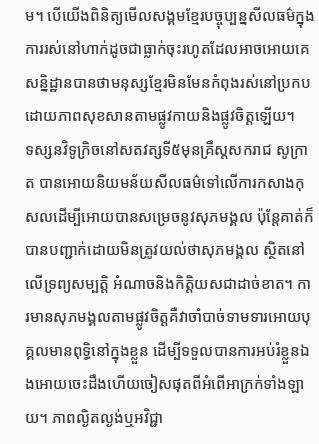ម។ បើយើងពិនិត្យមើលសង្គមខ្មែរបច្ចុប្បន្នសីលធម៌ក្នុងការរស់នៅហាក់ដូចជាធ្លាក់ចុះរហូតដែលអាចអោយគេសនិ្នដ្ឋានបានថាមនុស្សខ្មែរមិនមែនកំពុងរស់នៅប្រកបដោយភាពសុខសានតាមផ្លូវកាយនិងផ្លូវចិត្តឡើយ។
ទស្សនវិទូក្រិចនៅសតវត្សទី៥មុនគ្រឹស្តសករាជ សូក្រាត បានអោយនិយមន័យសីលធម៌ទៅលើការកសាងកុសលដើម្បីអោយបានសម្រេចនូវសុភមង្គល ប៉ុន្តែគាត់ក៏បានបញ្ជាក់ដោយមិនត្រូវយល់ថាសុភមង្គល ស្ថិតនៅលើទ្រព្យសម្បត្តិ អំណាចនិងកិត្តិយសជាដាច់ខាត។ ការមានសុភមង្គលតាមផ្លូវចិត្តគឺវាចាំបាច់ទាមទារអោយបុគ្គលមានពុទ្ធិនៅក្នុងខ្លួន ដើម្បីទទួលបានការអប់រំខ្លួនឯងអោយចេះដឹងហើយចៀសផុតពីអំពើអាក្រក់ទាំងឡាយ។ ភាពល្ងិតល្ងង់ឬអវិជ្ជា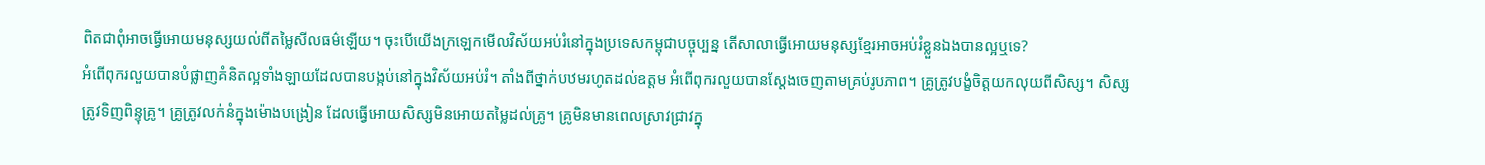ពិតជាពុំអាចធ្វើអោយមនុស្សយល់ពីតម្លៃសីលធម៌ឡើយ។ ចុះបើយើងក្រឡេកមើលវិស័យអប់រំនៅក្នុងប្រទេសកម្ពុជាបច្ចុប្បន្ន តើសាលាធ្វើអោយមនុស្សខ្មែរអាចអប់រំខ្លួនឯងបានល្អឬទេ?
អំពើពុករលួយបានបំផ្លាញគំនិតល្អទាំងឡាយដែលបានបង្កប់នៅក្នុងវិស័យអប់រំ។ តាំងពីថ្នាក់បឋមរហូតដល់ឧត្តម អំពើពុករលួយបានស្តែងចេញតាមគ្រប់រូបភាព។ គ្រូត្រូវបង្ខំចិត្តយកលុយពីសិស្ស។ សិស្សត្រូវទិញពិន្ទុគ្រូ។ គ្រូត្រូវលក់នំក្នុងម៉ោងបង្រៀន ដែលធ្វើអោយសិស្សមិនអោយតម្លៃដល់គ្រូ។ គ្រូមិនមានពេលស្រាវជ្រាវក្នុ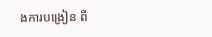ងការបង្រៀន ពី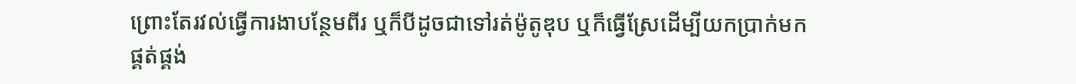ព្រោះតែរវល់ធ្វើការងាបន្ថែមពីរ ឬក៏បីដូចជាទៅរត់ម៉ូតូឌុប ឬក៏ធ្វើស្រែដើម្បីយកប្រាក់មកផ្គត់ផ្គង់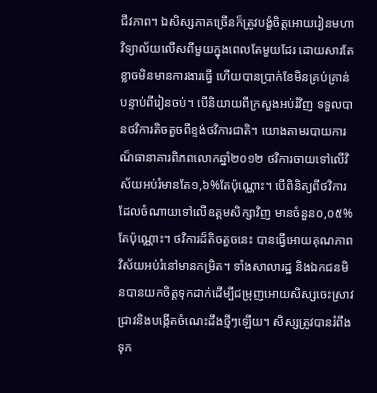ជីវភាព។ ឯសិស្សភាគច្រើនក៏ត្រូវបង្ខំចិត្តអោយរៀនមហាវិទ្យាល័យលើសពីមួយក្នុងពេលតែមួយដែរ ដោយសារតែខ្លាចមិនមានការងារធ្វើ ហើយបានប្រាក់ខែមិនគ្រប់គ្រាន់បន្ទាប់ពីរៀនចប់។ បើនិយាយពីក្រសួងអប់រំវិញ ទទួលបានថវិការតិចតួចពីខ្ទង់ថវិការជាតិ។ យោងតាមរបាយការណ៏ធានាគារពិភពលោកឆ្នាំ២០១២ ថវិការចាយទៅលើវិស័យអប់រំមានតែ១,៦%តែប៉ុណ្ណោះ។ បើពិនិត្យពីថវិការដែលចំណាយទៅលើឧត្តមសិក្សាវិញ មានចំនួន០,០៥%តែប៉ុណ្ណោះ។ ថវិការដ៏តិចតួចនេះ បានធ្វើអោយគុណភាពវិស័យអប់រំនៅមានកម្រិត។ ទាំងសាលារដ្ឋ និងឯកជនមិនបានយកចិត្តទុកដាក់ដើម្បីជម្រុញអោយសិស្សចេះស្រាវជ្រាវនិងបង្កើតចំណេះដឹងថ្មីៗឡើយ។ សិស្សត្រូវបានរំពឹងទុក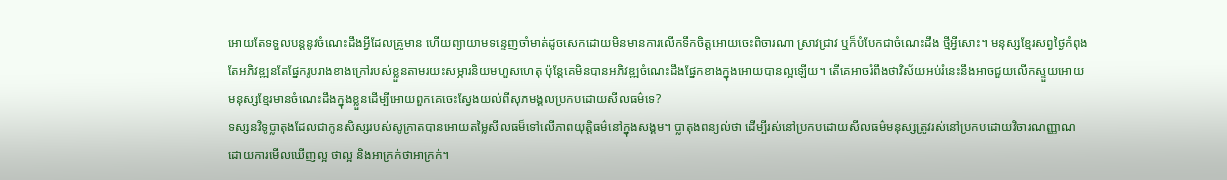អោយតែទទួលបន្តនូវចំណេះដឹងអ្វីដែលគ្រូមាន ហើយព្យាយាមទន្ទេញចាំមាត់ដូចសេកដោយមិនមានការលើកទឹកចិត្តអោយចេះពិចារណា ស្រាវជ្រាវ ឬក៏បំបែកជាចំណេះដឹង ថ្មីអ្វីសោះ។ មនុស្សខ្មែរសព្វថ្ងៃកំពុងតែអភិវឌ្ឍនតែផ្នែករូបរាងខាងក្រៅរបស់ខ្លួនតាមរយះសម្ភារនិយមហួសហេតុ ប៉ុន្តែគេមិនបានអភិវឌ្ឍចំណេះដឹងផ្នែកខាងក្នុងអោយបានល្អឡើយ។ តើគេអាចរំពឹងថាវិស័យអប់រំនេះនឹងអាចជួយលើកស្ទួយអោយមនុស្សខ្មែរមានចំណេះដឹងក្នុងខ្លួនដើម្បីអោយពួកគេចេះស្វែងយល់ពីសុភមង្គលប្រកបដោយសីលធម៌ទេ?
ទស្សនវិទូប្លាតុងដែលជាកូនសិស្សរបស់សូក្រាតបានអោយតម្លៃសីលធម៏ទៅលើភាពយុត្តិធម៌នៅក្នុងសង្គម។ ប្លាតុងពន្យល់ថា ដើម្បីរស់នៅប្រកបដោយសីលធម៌មនុស្សត្រូវរស់នៅប្រកបដោយវិចារណញ្ញាណ ដោយការមើលឃើញល្អ ថាល្អ និងអាក្រក់ថាអាក្រក់។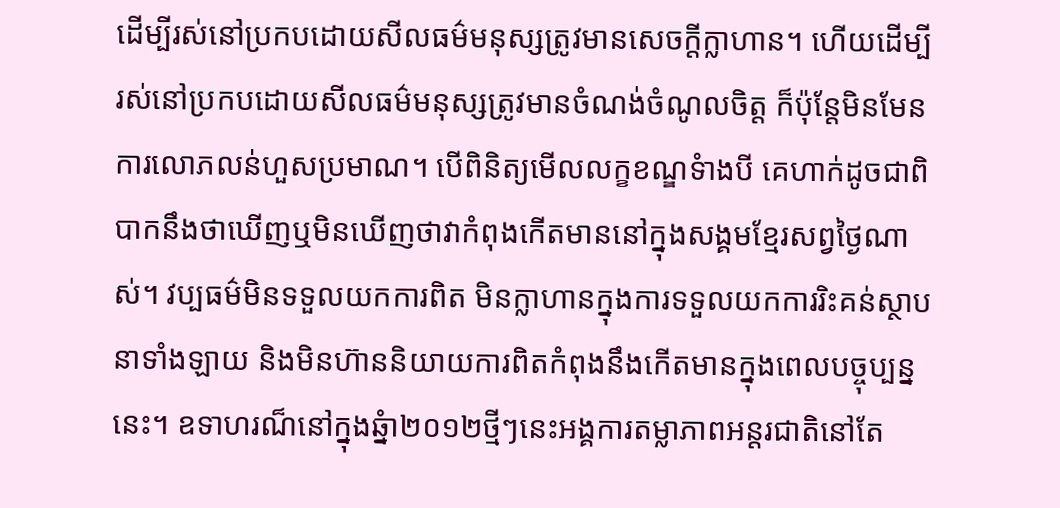ដើម្បីរស់នៅប្រកបដោយសីលធម៌មនុស្សត្រូវមានសេចក្តីក្លាហាន។ ហើយដើម្បីរស់នៅប្រកបដោយសីលធម៌មនុស្សត្រូវមានចំណង់ចំណូលចិត្ត ក៏ប៉ុន្តែមិនមែនការលោភលន់ហួសប្រមាណ។ បើពិនិត្យមើលលក្ខខណ្ឌទំាងបី គេហាក់ដូចជាពិបាកនឹងថាឃើញឬមិនឃើញថាវាកំពុងកើតមាននៅក្នុងសង្គមខ្មែរសព្វថ្ងៃណាស់។ វប្បធម៌មិនទទួលយកការពិត មិនក្លាហានក្នុងការទទួលយកការរិះគន់ស្ថាបនាទាំងឡាយ និងមិនហ៊ាននិយាយការពិតកំពុងនឹងកើតមានក្នុងពេលបច្ចុប្បន្ននេះ។ ឧទាហរណ៏នៅក្នុងឆ្នំា២០១២ថ្មីៗនេះអង្គការតម្លាភាពអន្តរជាតិនៅតែ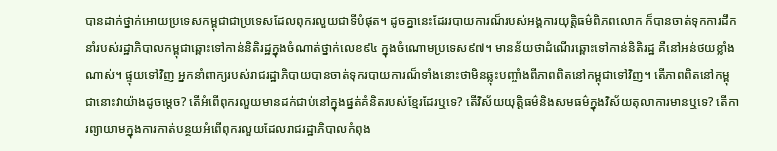បានដាក់ថ្នាក់អោយប្រទេសកម្ពុជាជាប្រទេសដែលពុករលួយជាទីបំផុត។ ដូចគ្នានេះដែររបាយការណ៏របស់អង្គការយុត្តិធម៌ពិភពលោក ក៏បានចាត់ទុកការដឹកនាំរបស់រដ្ឋាភិបាលកម្ពុជាឆ្ពោះទៅកាន់និតិរដ្ឋក្នុងចំណាត់ថ្នាក់លេខ៩៤ ក្នុងចំណោមប្រទេស៩៧។ មានន័យថាដំណើរឆ្ពោះទៅកាន់និតិរដ្ឋ គឺនៅអន់ថយខ្លាំងណាស់។ ផ្ទុយទៅវិញ អ្នកនាំពាក្យរបស់រាជរដ្ឋាភិបាយបានចាត់ទុករបាយការណ៏ទាំងនោះថាមិនឆ្លុះបញ្ចាំងពីភាពពិតនៅកម្ពុជាទៅវិញ។ តើភាពពិតនៅកម្ពុជានោះវាយ៉ាងដូចម្តេច? តើអំពើពុករលួយមានដក់ជាប់នៅក្នុងផ្នត់គំនិតរបស់ខ្មែរដែរឬទេ? តើវិស័យយុត្តិធម៌និងសមធម៌ក្នុងវិស័យតុលាការមានឬទេ? តើការព្យាយាមក្នុងការកាត់បន្ថយអំពើពុករលួយដែលរាជរដ្ឋាភិបាលកំពុង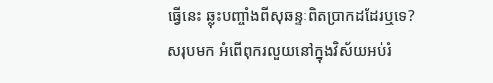ធ្វើនេះ ឆ្លុះបញ្ចាំងពីសុឆន្ទៈពិតប្រាកដដែរឬទេ?
សរុបមក អំពើពុករលួយនៅក្នុងវិស័យអប់រំ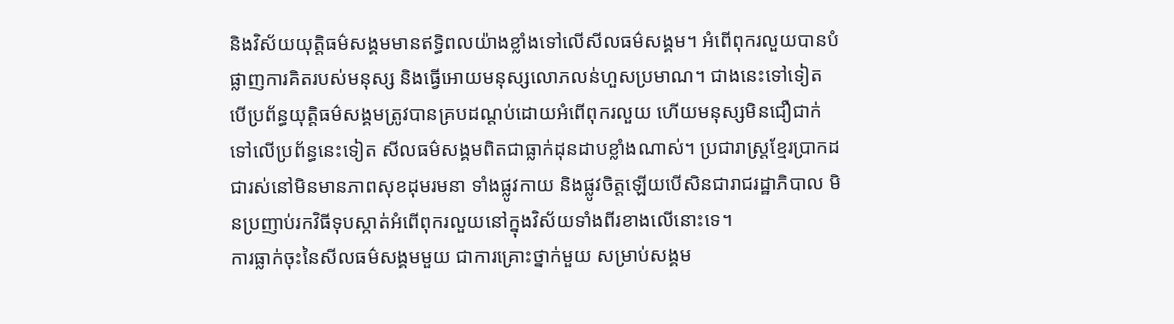និងវិស័យយុត្តិធម៌សង្គមមានឥទ្ធិពលយ៉ាងខ្លាំងទៅលើសីលធម៌សង្គម។ អំពើពុករលួយបានបំផ្លាញការគិតរបស់មនុស្ស និងធ្វើអោយមនុស្សលោភលន់ហួសប្រមាណ។ ជាងនេះទៅទៀត បើប្រព័ន្ធយុត្តិធម៌សង្គមត្រូវបានគ្របដណ្តប់ដោយអំពើពុករលួយ ហើយមនុស្សមិនជឿជាក់ទៅលើប្រព័ន្ធនេះទៀត សីលធម៌សង្គមពិតជាធ្លាក់ដុនដាបខ្លាំងណាស់។ ប្រជារាស្រ្តខ្មែរប្រាកដជារស់នៅមិនមានភាពសុខដុមរមនា ទាំងផ្លូវកាយ និងផ្លូវចិត្តឡើយបើសិនជារាជរដ្ឋាភិបាល មិនប្រញាប់រកវិធីទុបស្កាត់អំពើពុករលួយនៅក្នុងវិស័យទាំងពីរខាងលើនោះទេ។
ការធ្លាក់ចុះនៃសីលធម៌សង្គមមួយ ជាការគ្រោះថ្នាក់មួយ សម្រាប់សង្គម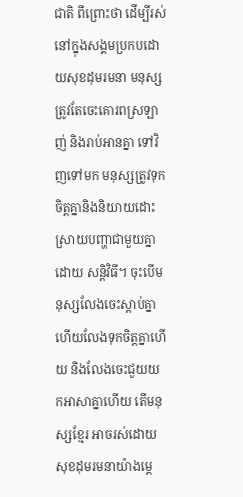ជាតិ ពីព្រោះថា ដើម្បីរស់នៅក្នុងសង្គមប្រកបដោយសុខដុមរមនា មនុស្សត្រូវតែចេះគោរពស្រឡាញ់ និងរាប់អានគ្នា ទៅវិញទៅមក មនុស្សត្រូវទុកចិត្តគ្នានិងនិយាយដោះស្រាយបញ្ហាជាមួយគ្នាដោយ សន្តិវិធី។ ចុះបើមនុស្សលែងចេះស្តាប់គ្នា  ហើយលែងទុកចិត្តគ្នាហើយ និងលែងចេះជួយយកអាសាគ្នាហើយ តើមនុស្សខ្មែរ អាចរស់ដោយសុខដុមរមនាយ៉ាងម្តេ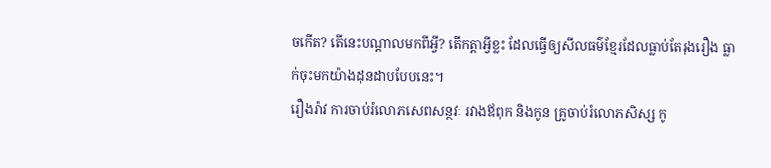ចកើត? តើនេះបណ្តាលមកពីអ្វី? តើកត្តាអ្វីខ្លះ ដែលធ្វើឲ្យសីលធម៌ខ្មែរដែលធ្លាប់តែរុងរឿង ធ្លាក់ចុះមកយ៉ាងដុនដាបបែបនេះ។
រឿងរ៉ាវ ការចាប់រំលោភសេពសន្ថវៈ រវាងឪពុក និងកូន គ្រូចាប់រំលោភសិស្ស កូ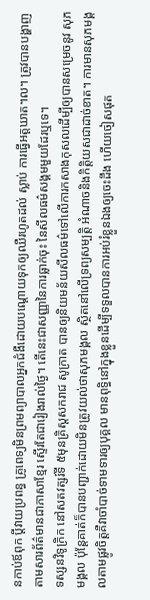នកាប់ឪពុក ប្តីវាយប្រពន្ធ គ្រូពេទ្យមិនព្រមព្យាបាលអ្នកជំងឺដោយបណ្តោយទុកឲ្យឈឺរហូតដល់ ស្លាប់ ការធ្វើអត្តឃាត។ល។ ត្រូវបានបង្ហាញតាមសារព័ត៌មានជាភាសាខ្មែរ ស្ទើរតែជារៀងរាល់ថ្ងៃ។ តើនេះជាសញ្ញានៃការធ្លាក់ចុះ នៃសីលធម៌សង្គមមួយដែរឬទេ។
ទស្សនវិទូក្រិក នៅសតវត្សរ៍ទី ៥មុនគ្រិស្តសករាជ សូក្រាត បានឲ្យនិយមន័យសីលធម៌ទៅលើការកសាងកុសលដើម្បីឲ្យបានសម្រេចនូវ សុភមង្គល ប៉ុន្តែគាត់ក៏បានបញ្ជាក់ដោយមិនត្រូវយល់ថាសុភមង្គល ស្ថិតនៅលើទ្រព្យសម្បត្តិ អំណាចនិងកិត្តិយសជាដាច់ខាត។ ការមានសុភមង្គលតាមផ្លូវចិត្តគឺវាចាំបាច់ទាមទារឲ្យបុគ្គល មានពុទ្ធិនៅក្នុងខ្លួនដើម្បីទទួលបានការអប់រំខ្លួនឯងឲ្យចេះដឹង ហើយចៀសផុត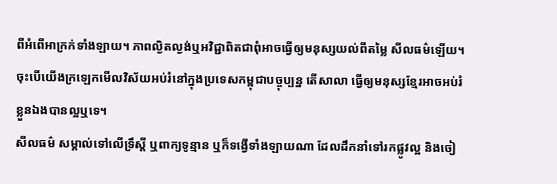ពីអំពើអាក្រក់ទាំងឡាយ។ ភាពល្ងិតល្ងង់ឬអវិជ្ជាពិតជាពុំអាចធ្វើឲ្យមនុស្សយល់ពីតម្លៃ សីលធម៌ឡើយ។ ចុះបើយើងក្រឡេកមើលវិស័យអប់រំនៅក្នុងប្រទេសកម្ពុជាបច្ចុប្បន្ន តើសាលា ធ្វើឲ្យមនុស្សខ្មែរអាចអប់រំខ្លួនឯងបានល្អឬទេ។
សីលធម៌ សម្គាល់ទៅលើទ្រឹស្តី ឬពាក្យទូន្មាន ឬក៏ទង្វើទាំងឡាយណា ដែលដឹកនាំទៅរកផ្លូវល្អ និងចៀ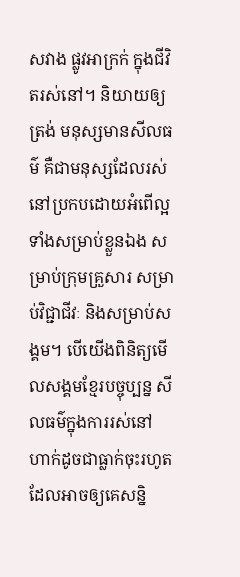សវាង ផ្លូវអាក្រក់ ក្នុងជីវិតរស់នៅ។ និយាយឲ្យត្រង់ មនុស្សមានសីលធម៌ គឺជាមនុស្សដែលរស់នៅប្រកបដោយអំពើល្អ ទាំងសម្រាប់ខ្លួនឯង សម្រាប់ក្រុមគ្រួសារ សម្រាប់វិជ្ជាជីវៈ និងសម្រាប់សង្គម។ បើយើងពិនិត្យមើលសង្គមខ្មែរបច្ចុប្បន្ន សីលធម៌ក្នុងការរស់នៅ ហាក់ដូចជាធ្លាក់ចុះរហូត ដែលអាចឲ្យគេសនិ្ន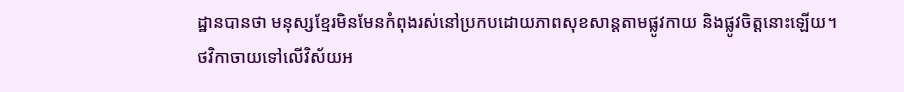ដ្ឋានបានថា មនុស្សខ្មែរមិនមែនកំពុងរស់នៅប្រកបដោយភាពសុខសាន្តតាមផ្លូវកាយ និងផ្លូវចិត្តនោះឡើយ។
ថវិកាចាយទៅលើវិស័យអ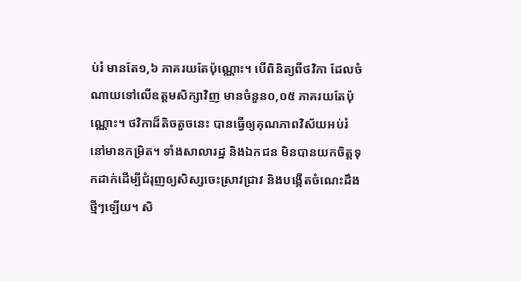ប់រំ មានតែ១,៦ ភាគរយតែប៉ុណ្ណោះ។ បើពិនិត្យពីថវិកា ដែលចំណាយទៅលើឧត្តមសិក្សាវិញ មានចំនួន០,០៥ ភាគរយតែប៉ុណ្ណោះ។ ថវិកាដ៏តិចតួចនេះ បានធ្វើឲ្យគុណភាពវិស័យអប់រំ នៅមានកម្រិត។ ទាំងសាលារដ្ឋ និងឯកជន មិនបានយកចិត្តទុកដាក់ដើម្បីជំរុញឲ្យសិស្សចេះស្រាវជ្រាវ និងបង្កើតចំណេះដឹងថ្មីៗឡើយ។ សិ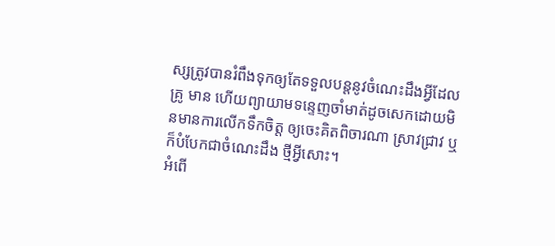ស្សត្រូវបានរំពឹងទុកឲ្យតែទទួលបន្តនូវចំណេះដឹងអ្វីដែលគ្រូ មាន ហើយព្យាយាមទន្ទេញចាំមាត់ដូចសេកដោយមិនមានការលើកទឹកចិត្ត ឲ្យចេះគិតពិចារណា ស្រាវជ្រាវ ឬក៏បំបែកជាចំណេះដឹង ថ្មីអ្វីសោះ។
អំពើ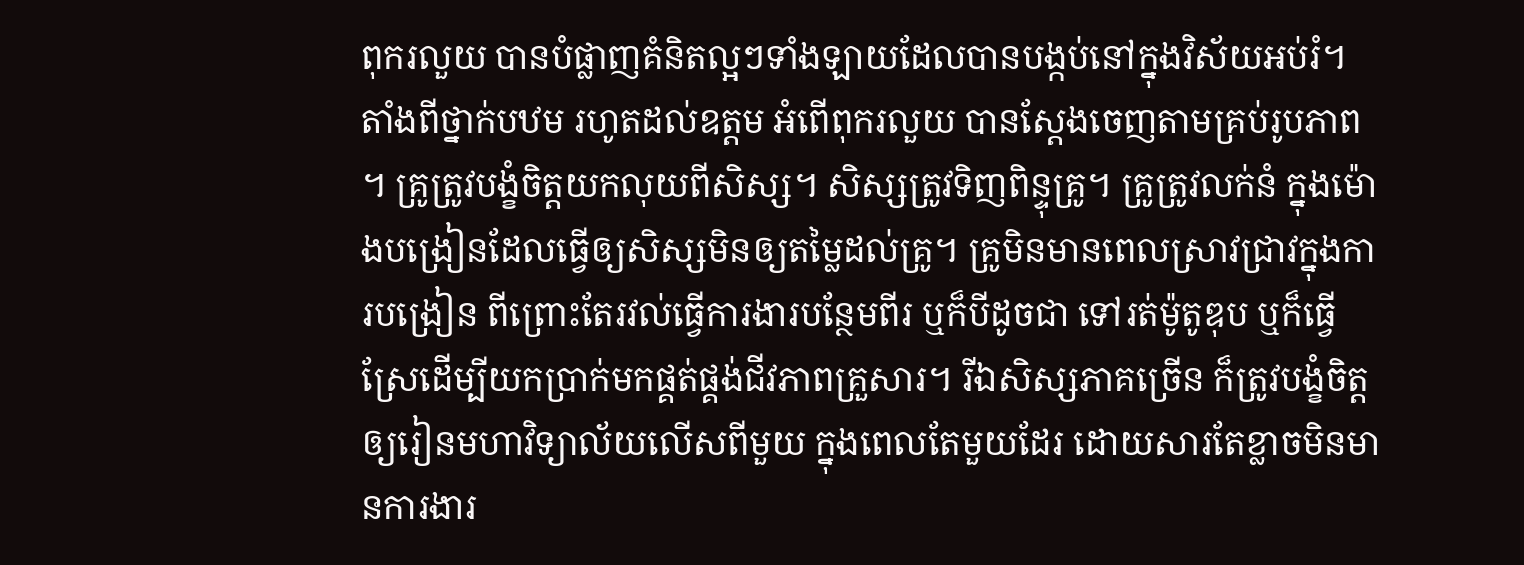ពុករលួយ បានបំផ្លាញគំនិតល្អៗទាំងឡាយដែលបានបង្កប់នៅក្នុងវិស័យអប់រំ។ តាំងពីថ្នាក់បឋម រហូតដល់ឧត្តម អំពើពុករលួយ បានស្តែងចេញតាមគ្រប់រូបភាព។ គ្រូត្រូវបង្ខំចិត្តយកលុយពីសិស្ស។ សិស្សត្រូវទិញពិន្ទុគ្រូ។ គ្រូត្រូវលក់នំ ក្នុងម៉ោងបង្រៀនដែលធ្វើឲ្យសិស្សមិនឲ្យតម្លៃដល់គ្រូ។ គ្រូមិនមានពេលស្រាវជ្រាវក្នុងការបង្រៀន ពីព្រោះតែរវល់ធ្វើការងារបន្ថែមពីរ ឬក៏បីដូចជា ទៅរត់ម៉ូតូឌុប ឬក៏ធ្វើស្រែដើម្បីយកប្រាក់មកផ្គត់ផ្គង់ជីវភាពគ្រួសារ។ រីឯសិស្សភាគច្រើន ក៏ត្រូវបង្ខំចិត្តឲ្យរៀនមហាវិទ្យាល័យលើសពីមួយ ក្នុងពេលតែមួយដែរ ដោយសារតែខ្លាចមិនមានការងារ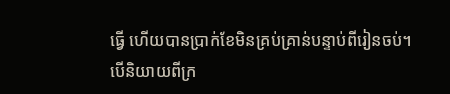ធ្វើ ហើយបានប្រាក់ខែមិនគ្រប់គ្រាន់បន្ទាប់ពីរៀនចប់។
បើនិយាយពីក្រ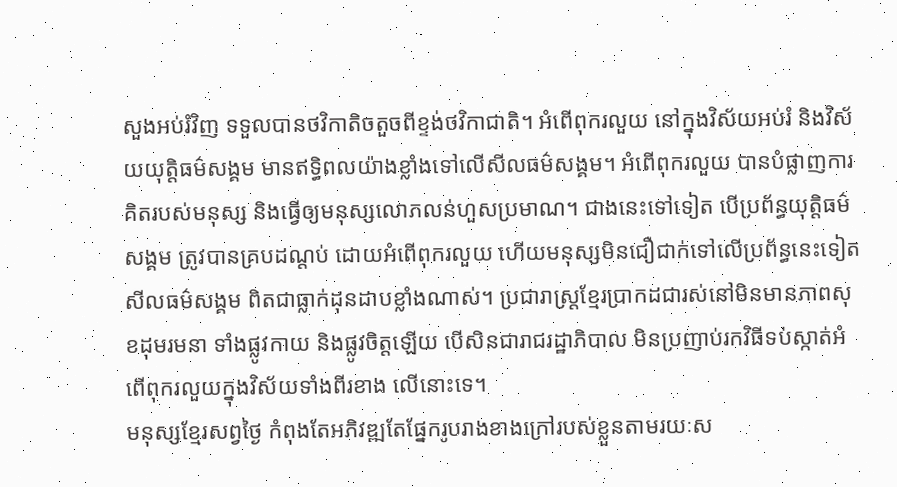សួងអប់រំវិញ ទទួលបានថវិកាតិចតួចពីខ្ទង់ថវិកាជាតិ។ អំពើពុករលួយ នៅក្នុងវិស័យអប់រំ និងវិស័យយុត្តិធម៌សង្គម មានឥទ្ធិពលយ៉ាងខ្លាំងទៅលើសីលធម៌សង្គម។ អំពើពុករលួយ បានបំផ្លាញការគិតរបស់មនុស្ស និងធ្វើឲ្យមនុស្សលោភលន់ហួសប្រមាណ។ ជាងនេះទៅទៀត បើប្រព័ន្ធយុត្តិធម៌សង្គម ត្រូវបានគ្របដណ្តប់ ដោយអំពើពុករលួយ ហើយមនុស្សមិនជឿជាក់ទៅលើប្រព័ន្ធនេះទៀត សីលធម៌សង្គម ពិតជាធ្លាក់ដុនដាបខ្លាំងណាស់។ ប្រជារាស្ត្រខ្មែរប្រាកដជារស់នៅមិនមានភាពសុខដុមរមនា ទាំងផ្លូវកាយ និងផ្លូវចិត្តឡើយ បើសិនជារាជរដ្ឋាភិបាល មិនប្រញាប់រកវិធីទប់ស្កាត់អំពើពុករលួយក្នុងវិស័យទាំងពីរខាង លើនោះទេ។
មនុស្សខ្មែរសព្វថ្ងៃ កំពុងតែអភិវឌ្ឍតែផ្នែករូបរាងខាងក្រៅរបស់ខ្លួនតាមរយៈស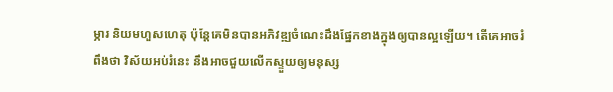ម្ភារ និយមហួសហេតុ ប៉ុន្តែគេមិនបានអភិវឌ្ឍចំណេះដឹងផ្នែកខាងក្នុងឲ្យបានល្អឡើយ។ តើគេអាចរំពឹងថា វិស័យអប់រំនេះ នឹងអាចជួយលើកស្ទួយឲ្យមនុស្ស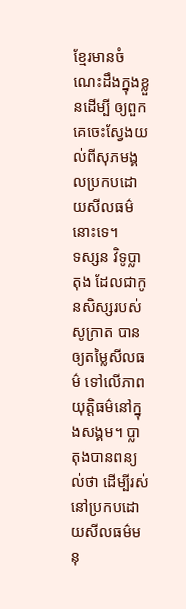ខ្មែរមានចំណេះដឹងក្នុងខ្លួនដើម្បី ឲ្យពួកគេចេះស្វែងយល់ពីសុភមង្គលប្រកបដោយសីលធម៌នោះទេ។
ទស្សន វិទូប្លាតុង ដែលជាកូនសិស្សរបស់សូក្រាត បានឲ្យតម្លៃសីលធម៌ ទៅលើភាពយុត្តិធម៌នៅក្នុងសង្គម។ ប្លាតុងបានពន្យល់ថា ដើម្បីរស់នៅប្រកបដោយសីលធម៌មនុ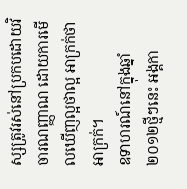ស្សត្រូវរស់នៅប្រកបដោយវិចារណញ្ញាណ ដោយការមើលឃើញល្អថាល្អ អាក្រក់ថាអាក្រក់។
ឧទាហរណ៍នៅក្នុងឆ្នាំ ២០១២ថ្មីៗនេះ អង្គកា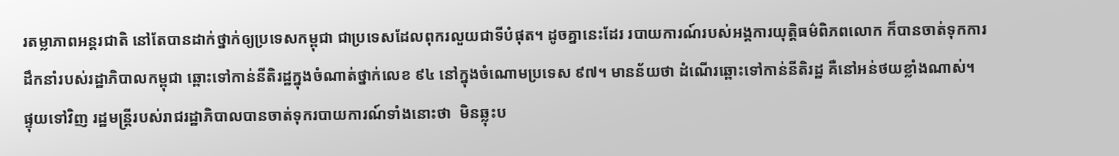រតម្លាភាពអន្តរជាតិ នៅតែបានដាក់ថ្នាក់ឲ្យប្រទេសកម្ពុជា ជាប្រទេសដែលពុករលួយជាទីបំផុត។ ដូចគ្នានេះដែរ របាយការណ៍របស់អង្គការយុត្តិធម៌ពិភពលោក ក៏បានចាត់ទុកការដឹកនាំរបស់រដ្ឋាភិបាលកម្ពុជា ឆ្ពោះទៅកាន់នីតិរដ្ឋក្នុងចំណាត់ថ្នាក់លេខ ៩៤ នៅក្នុងចំណោមប្រទេស ៩៧។ មានន័យថា ដំណើរឆ្ពោះទៅកាន់នីតិរដ្ឋ គឺនៅអន់ថយខ្លាំងណាស់។
ផ្ទុយទៅវិញ រដ្ឋមន្ត្រីរបស់រាជរដ្ឋាភិបាលបានចាត់ទុករបាយការណ៍ទាំងនោះថា  មិនឆ្លុះប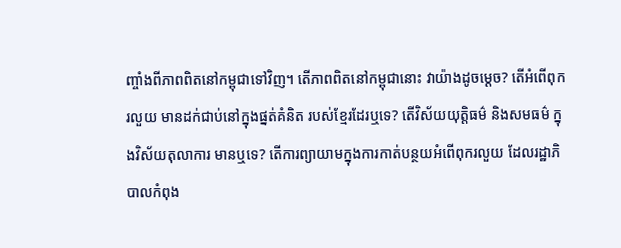ញ្ចាំងពីភាពពិតនៅកម្ពុជាទៅវិញ។ តើភាពពិតនៅកម្ពុជានោះ វាយ៉ាងដូចម្តេច? តើអំពើពុករលួយ មានដក់ជាប់នៅក្នុងផ្នត់គំនិត របស់ខ្មែរដែរឬទេ? តើវិស័យយុត្តិធម៌ និងសមធម៌ ក្នុងវិស័យតុលាការ មានឬទេ? តើការព្យាយាមក្នុងការកាត់បន្ថយអំពើពុករលួយ ដែលរដ្ឋាភិបាលកំពុង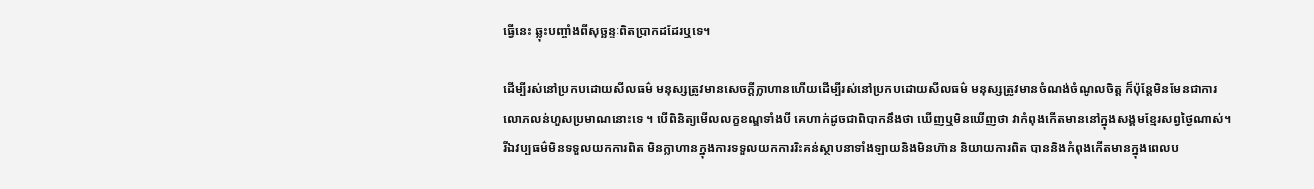ធ្វើនេះ ឆ្លុះបញ្ចាំងពីសុច្ឆន្ទៈពិតប្រាកដដែរឬទេ។

ដើម្បីរស់នៅប្រកបដោយសីលធម៌ មនុស្សត្រូវមានសេចក្តីក្លាហានហើយដើម្បីរស់នៅប្រកបដោយសីលធម៌ មនុស្សត្រូវមានចំណង់ចំណូលចិត្ត ក៏ប៉ុន្តែមិនមែនជាការលោភលន់ហួសប្រមាណនោះទេ ។ បើពិនិត្យមើលលក្ខខណ្ឌទាំងបី គេហាក់ដូចជាពិបាកនឹងថា ឃើញឬមិនឃើញថា វាកំពុងកើតមាននៅក្នុងសង្គមខ្មែរសព្វថ្ងៃណាស់។ រីឯវប្បធម៌មិនទទួលយកការពិត មិនក្លាហានក្នុងការទទួលយកការរិះគន់ស្ថាបនាទាំងឡាយនិងមិនហ៊ាន និយាយការពិត បាននិងកំពុងកើតមានក្នុងពេលប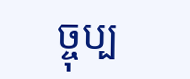ច្ចុប្ប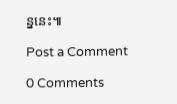ន្ននេះ៕

Post a Comment

0 Comments